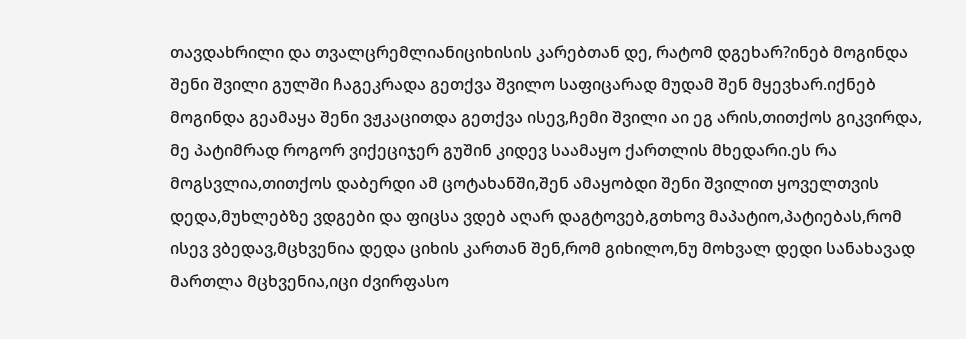თავდახრილი და თვალცრემლიანიციხისის კარებთან დე, რატომ დგეხარ?ინებ მოგინდა შენი შვილი გულში ჩაგეკრადა გეთქვა შვილო საფიცარად მუდამ შენ მყევხარ.იქნებ მოგინდა გეამაყა შენი ვჟკაცითდა გეთქვა ისევ,ჩემი შვილი აი ეგ არის,თითქოს გიკვირდა, მე პატიმრად როგორ ვიქეციჯერ გუშინ კიდევ საამაყო ქართლის მხედარი.ეს რა მოგსვლია,თითქოს დაბერდი ამ ცოტახანში,შენ ამაყობდი შენი შვილით ყოველთვის დედა,მუხლებზე ვდგები და ფიცსა ვდებ აღარ დაგტოვებ,გთხოვ მაპატიო,პატიებას,რომ ისევ ვბედავ,მცხვენია დედა ციხის კართან შენ,რომ გიხილო,ნუ მოხვალ დედი სანახავად მართლა მცხვენია,იცი ძვირფასო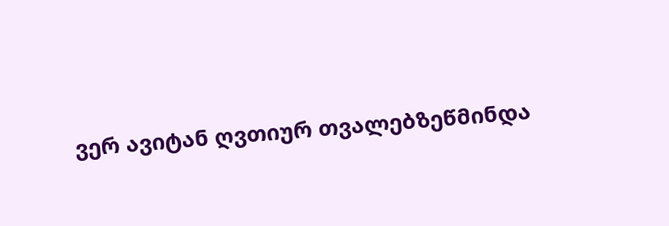ვერ ავიტან ღვთიურ თვალებზეწმინდა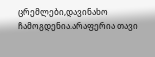ცრემლები,დავინახო ჩამოგდენია.არაფერია თავი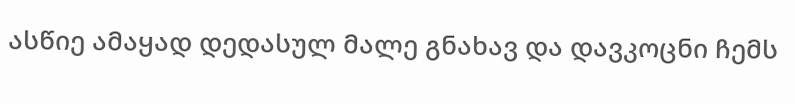ასწიე ამაყად დედასულ მალე გნახავ და დავკოცნი ჩემს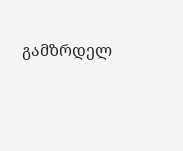გამზრდელ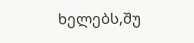ხელებს,შუ